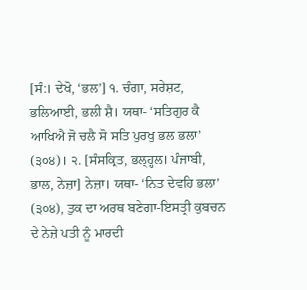[ਸੰ:। ਦੇਖੋ, ‘ਭਲ’] ੧. ਚੰਗਾ, ਸਰੇਸ਼ਟ, ਭਲਿਆਈ, ਭਲੀ ਸ਼ੈ। ਯਥਾ- ‘ਸਤਿਗੁਰ ਕੈ ਆਖਿਐ ਜੋ ਚਲੈ ਸੋ ਸਤਿ ਪੁਰਖੁ ਭਲ ਭਲਾ’ (੩੦੪)। ੨. [ਸੰਸਕ੍ਰਿਤ, ਭਲ੍ਹ੍ਹਲ। ਪੰਜਾਬੀ, ਭਾਲ, ਨੇਜ਼ਾ] ਨੇਜ਼ਾ। ਯਥਾ- ‘ਨਿਤ ਦੇਵਹਿ ਭਲਾ’ (੩੦੪), ਤੁਕ ਦਾ ਅਰਥ ਬਣੇਗਾ-ਇਸਤ੍ਰੀ ਕੁਬਚਨ ਦੇ ਨੇਜ਼ੇ ਪਤੀ ਨੂੰ ਮਾਰਦੀ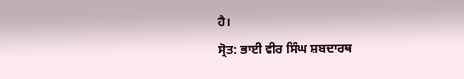ਹੈ।
ਸ੍ਰੋਤ: ਭਾਈ ਵੀਰ ਸਿੰਘ ਸ਼ਬਦਾਰਥ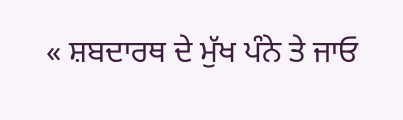« ਸ਼ਬਦਾਰਥ ਦੇ ਮੁੱਖ ਪੰਨੇ ਤੇ ਜਾਓ